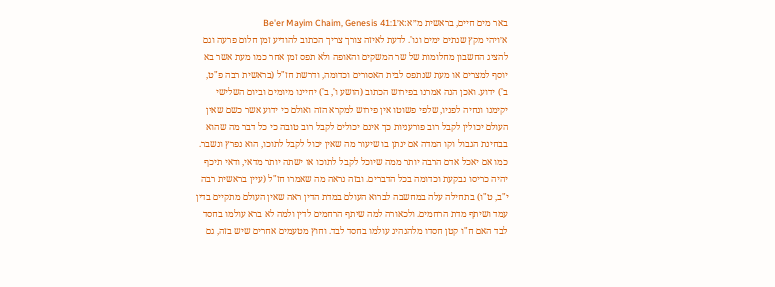באר מים חיים, בראשית מ״א:א׳Be'er Mayim Chaim, Genesis 41:1
א׳ויהי מקץ שנתים ימים וגו'. לדעת לאיזה צורך צריך הכתוב להודיע זמן חלום פרעה וגם להציג החשבון מחלומות של שר המשקים והאופה ולא תפס זמן אחר כמו מעת אשר בא יוסף למצרים או מעת שנתפס לבית האסורים וכדומה, ודרשת חז"ל (בראשית רבה פ"ט, ב') ידוע. ואכן הנה אמרנו בפירוש הכתוב (הושע ו', ב') יחיינו מיומים וביום השלישי יקימנו ונחיה לפניו, שלפי פשוטו אין פירוש למקרא הזה ואולם כי ידוע אשר כשם שאין העולם יכולין לקבל רוב פורעניות כך אינם יכולים לקבל רוב טובה כי כל דבר מה שהוא בבחינת הגבול וקו המדה אם ינתן בו שיעור מה שאין יכול לקבל לתוכו, הוא נפרץ ונשבר. כמו אם יאכל אדם הרבה יותר ממה שיוכל לקבל לתוכו או ישתה יותר מדאי, ודאי תיכף יהיה כריסו נבקעת וכדומה בכל הדברים. ובזה נראה מה שאמרו חז"ל (עיין בראשית רבה י"ב, ט"ו) בתחילה עלה במחשבה לברוא העולם במדת הדין ראה שאין העולם מתקיים בדין עמד ושיתף מדת הרחמים. ולכאורה למה שיתף הרחמים לדין ולמה לא ברא עולמו בחסד לבד האם ח"ו קטן חסדו מלהנהיג עולמו בחסד לבד. וחוץ מטעמים אחרים שיש בזה, גם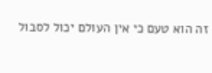זה הוא טעם כי אין העולם יכול לסבול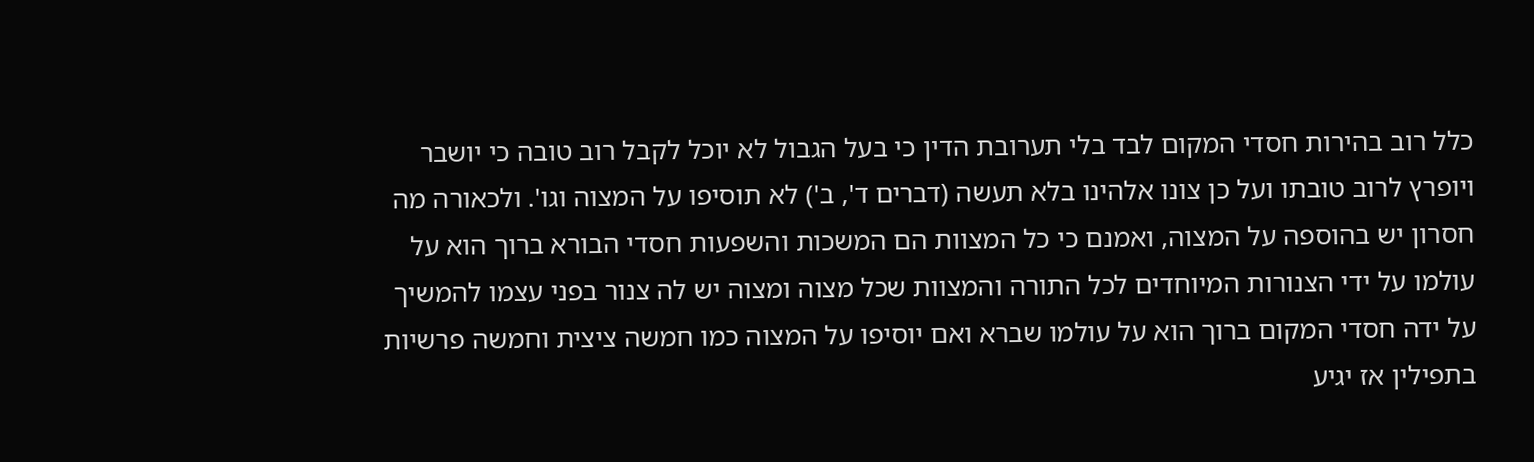כלל רוב בהירות חסדי המקום לבד בלי תערובת הדין כי בעל הגבול לא יוכל לקבל רוב טובה כי יושבר ויופרץ לרוב טובתו ועל כן צונו אלהינו בלא תעשה (דברים ד', ב') לא תוסיפו על המצוה וגו'. ולכאורה מה חסרון יש בהוספה על המצוה, ואמנם כי כל המצוות הם המשכות והשפעות חסדי הבורא ברוך הוא על עולמו על ידי הצנורות המיוחדים לכל התורה והמצוות שכל מצוה ומצוה יש לה צנור בפני עצמו להמשיך על ידה חסדי המקום ברוך הוא על עולמו שברא ואם יוסיפו על המצוה כמו חמשה ציצית וחמשה פרשיות בתפילין אז יגיע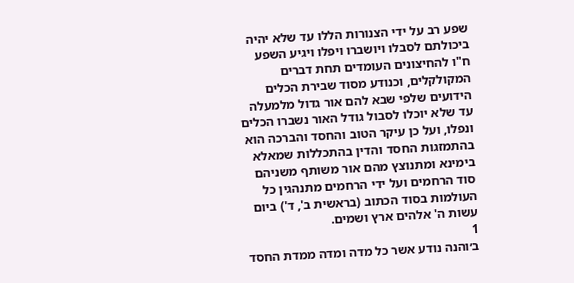שפע רב על ידי הצנורות הללו עד שלא יהיה ביכולתם לסבלו ויושברו ויפלו ויגיע השפע ח"ו להחיצונים העומדים תחת דברים המקולקלים, וכנודע מסוד שבירת הכלים הידועים שלפי שבא להם אור גדול מלמעלה עד שלא יוכלו לסבול גודל האור נשברו הכלים ונפלו, ועל כן עיקר הטוב והחסד והברכה הוא בהתמזגות החסד והדין בהתכללות שמאלא בימינא ומתנוצץ מהם אור משותף משניהם סוד הרחמים ועל ידי הרחמים מתנהגין כל העולמות בסוד הכתוב (בראשית ב', ד') ביום עשות ה' אלהים ארץ ושמים.
1
ב׳והנה נודע אשר כל מדה ומדה ממדת החסד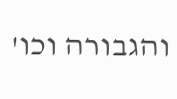והגבורה וכו'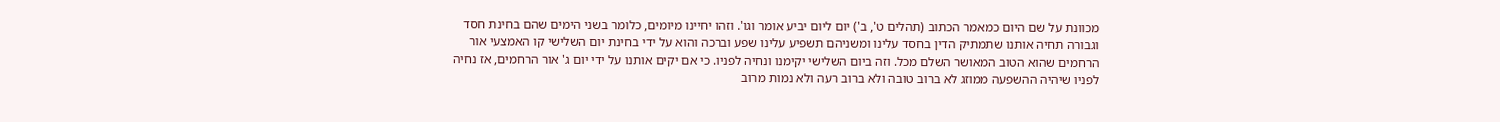מכוונת על שם היום כמאמר הכתוב (תהלים ט', ב') יום ליום יביע אומר וגו'. וזהו יחיינו מיומים, כלומר בשני הימים שהם בחינת חסד וגבורה תחיה אותנו שתמתיק הדין בחסד עלינו ומשניהם תשפיע עלינו שפע וברכה והוא על ידי בחינת יום השלישי קו האמצעי אור הרחמים שהוא הטוב המאושר השלם מכל. וזה ביום השלישי יקימנו ונחיה לפניו. כי אם יקים אותנו על ידי יום ג' אור הרחמים, אז נחיה לפניו שיהיה ההשפעה ממוזג לא ברוב טובה ולא ברוב רעה ולא נמות מרוב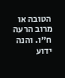הטובה או מרוב הרעה ח"ו. והנה ידוע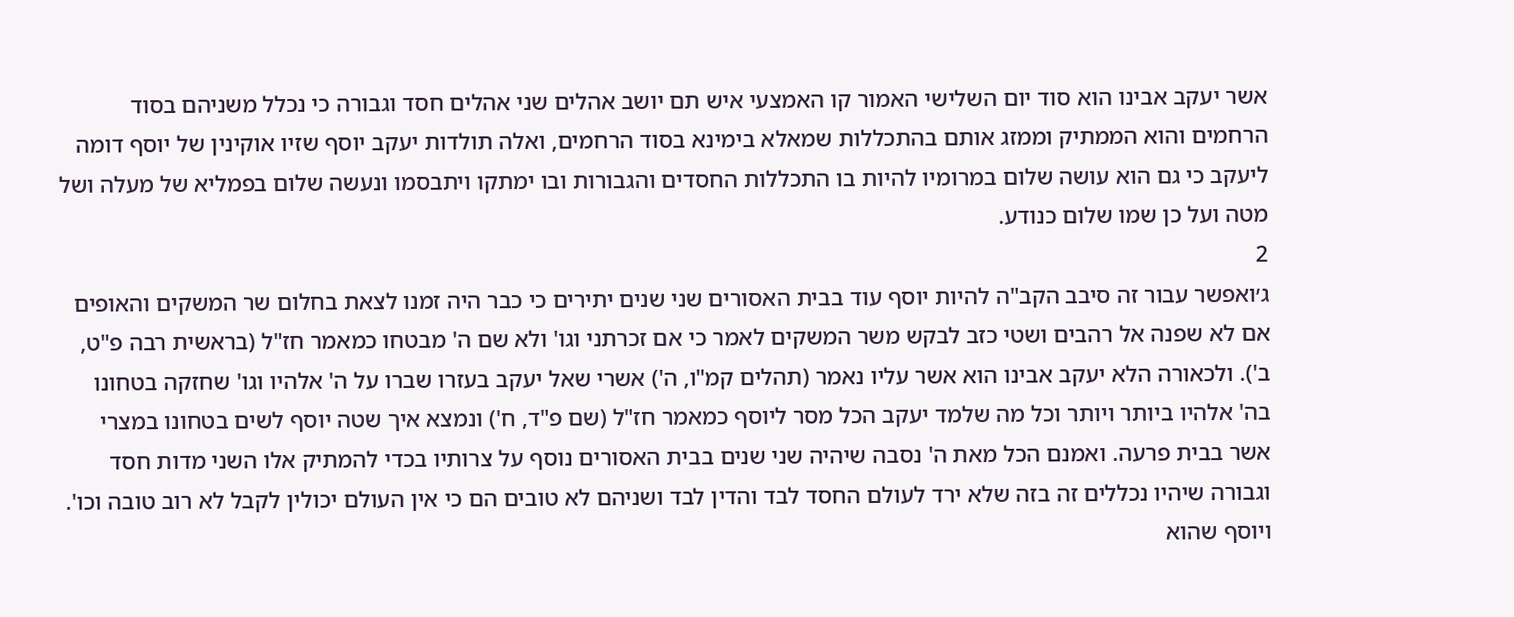אשר יעקב אבינו הוא סוד יום השלישי האמור קו האמצעי איש תם יושב אהלים שני אהלים חסד וגבורה כי נכלל משניהם בסוד הרחמים והוא הממתיק וממזג אותם בהתכללות שמאלא בימינא בסוד הרחמים, ואלה תולדות יעקב יוסף שזיו אוקינין של יוסף דומה ליעקב כי גם הוא עושה שלום במרומיו להיות בו התכללות החסדים והגבורות ובו ימתקו ויתבסמו ונעשה שלום בפמליא של מעלה ושל מטה ועל כן שמו שלום כנודע.
2
ג׳ואפשר עבור זה סיבב הקב"ה להיות יוסף עוד בבית האסורים שני שנים יתירים כי כבר היה זמנו לצאת בחלום שר המשקים והאופים אם לא שפנה אל רהבים ושטי כזב לבקש משר המשקים לאמר כי אם זכרתני וגו' ולא שם ה' מבטחו כמאמר חז"ל (בראשית רבה פ"ט, ב'). ולכאורה הלא יעקב אבינו הוא אשר עליו נאמר (תהלים קמ"ו, ה') אשרי שאל יעקב בעזרו שברו על ה' אלהיו וגו' שחזקה בטחונו בה' אלהיו ביותר ויותר וכל מה שלמד יעקב הכל מסר ליוסף כמאמר חז"ל (שם פ"ד, ח') ונמצא איך שטה יוסף לשים בטחונו במצרי אשר בבית פרעה. ואמנם הכל מאת ה' נסבה שיהיה שני שנים בבית האסורים נוסף על צרותיו בכדי להמתיק אלו השני מדות חסד וגבורה שיהיו נכללים זה בזה שלא ירד לעולם החסד לבד והדין לבד ושניהם לא טובים הם כי אין העולם יכולין לקבל לא רוב טובה וכו'. ויוסף שהוא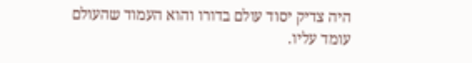היה צדיק יסוד עולם בדורו והוא העמוד שהעולם עומד עליו.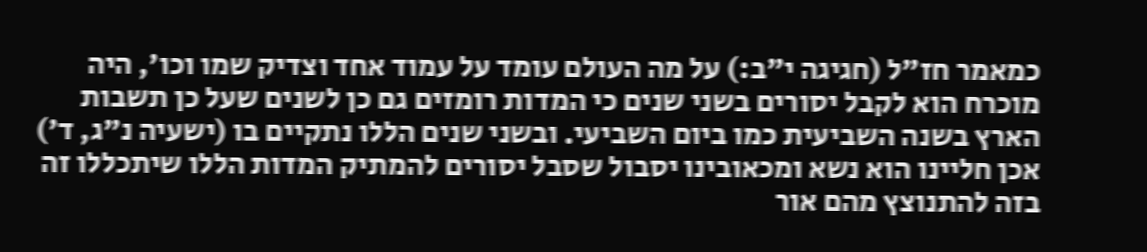כמאמר חז"ל (חגיגה י"ב:) על מה העולם עומד על עמוד אחד וצדיק שמו וכו', היה מוכרח הוא לקבל יסורים בשני שנים כי המדות רומזים גם כן לשנים שעל כן תשבות הארץ בשנה השביעית כמו ביום השביעי. ובשני שנים הללו נתקיים בו (ישעיה נ"ג, ד') אכן חליינו הוא נשא ומכאובינו יסבול שסבל יסורים להמתיק המדות הללו שיתכללו זה בזה להתנוצץ מהם אור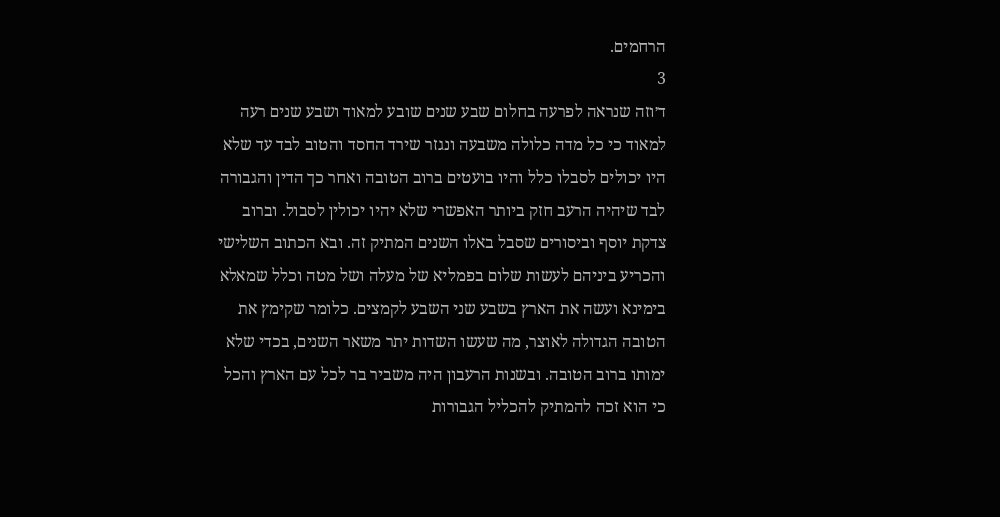הרחמים.
3
ד׳וזה שנראה לפרעה בחלום שבע שנים שובע למאוד ושבע שנים רעה למאוד כי כל מדה כלולה משבעה ונגזר שירד החסד והטוב לבד עד שלא היו יכולים לסבלו כלל והיו בועטים ברוב הטובה ואחר כך הדין והגבורה לבד שיהיה הרעב חזק ביותר האפשרי שלא יהיו יכולין לסבול. וברוב צדקת יוסף וביסורים שסבל באלו השנים המתיק זה. ובא הכתוב השלישי והכריע ביניהם לעשות שלום בפמליא של מעלה ושל מטה וכלל שמאלא בימינא ועשה את הארץ בשבע שני השבע לקמצים. כלומר שקימץ את הטובה הגדולה לאוצר, מה שעשו השדות יתר משאר השנים, בכדי שלא ימותו ברוב הטובה. ובשנות הרעבון היה משביר בר לכל עם הארץ והכל כי הוא זכה להמתיק להכליל הגבורות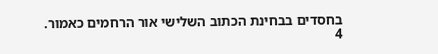בחסדים בבחינת הכתוב השלישי אור הרחמים כאמור.
4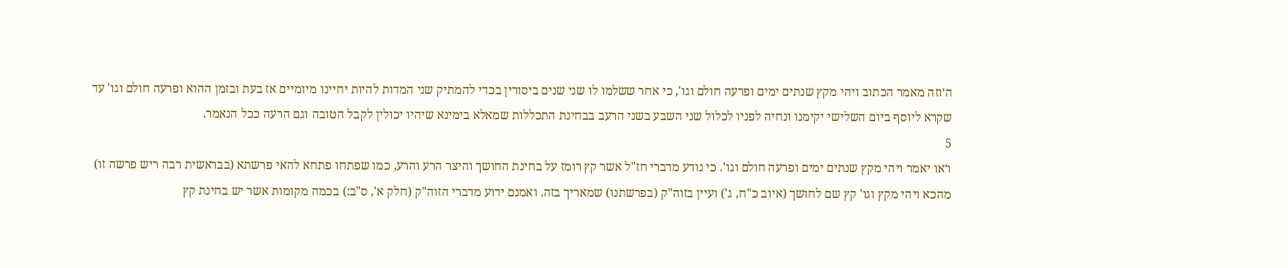ה׳וזה מאמר הכתוב ויהי מקץ שנתים ימים ופרעה חולם וגו', כי אחר ששלמו לו שני שנים ביסורין בכדי להמתיק שני המדות להיות יחיינו מיומיים אז בעת ובזמן ההוא ופרעה חולם וגו' עד שקרא ליוסף ביום השלישי יקימנו ונחיה לפניו לכלול שני השבע בשני הרעב בבחינת התכללות שמאלא בימינא שיהיו יכולין לקבל הטובה וגם הרעה ככל הנאמר.
5
ו׳או יאמר ויהי מקץ שנתים ימים ופרעה חולם וגו'. כי נודע מדברי חז"ל אשר קץ רומז על בחינת החושך והיצר הרע והרע, כמו שפתחו פתחא להאי פרשתא (בבראשית רבה ריש פרשה זו) מהכא ויהי מקץ וגו' קץ שם לחושך (איוב כ"ח, ג') ועיין בזוה"ק (בפרשתנו) שמאריך בזה. ואמנם ידוע מדברי הזוה"ק (חלק א', ס"ב:) בכמה מקומות אשר יש בחינת קץ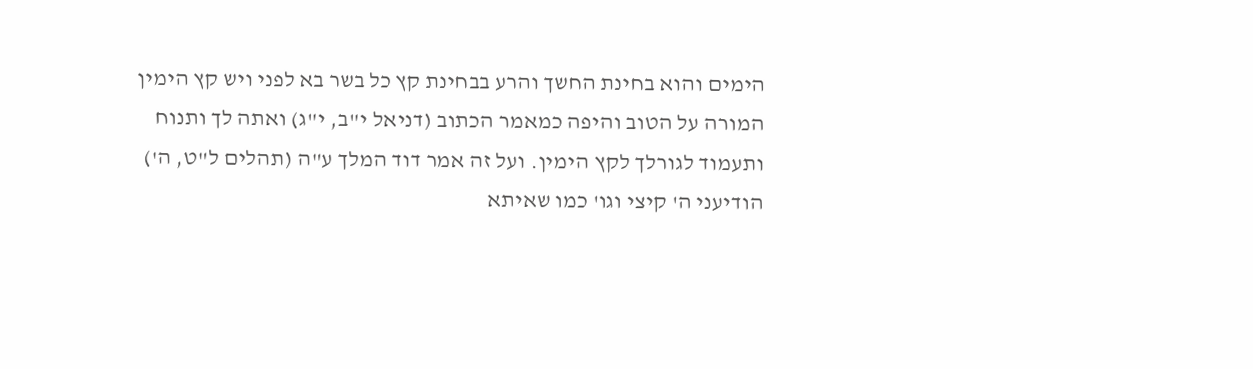הימים והוא בחינת החשך והרע בבחינת קץ כל בשר בא לפני ויש קץ הימין המורה על הטוב והיפה כמאמר הכתוב (דניאל י"ב, י"ג) ואתה לך ותנוח ותעמוד לגורלך לקץ הימין. ועל זה אמר דוד המלך ע"ה (תהלים ל"ט, ה') הודיעני ה' קיצי וגו' כמו שאיתא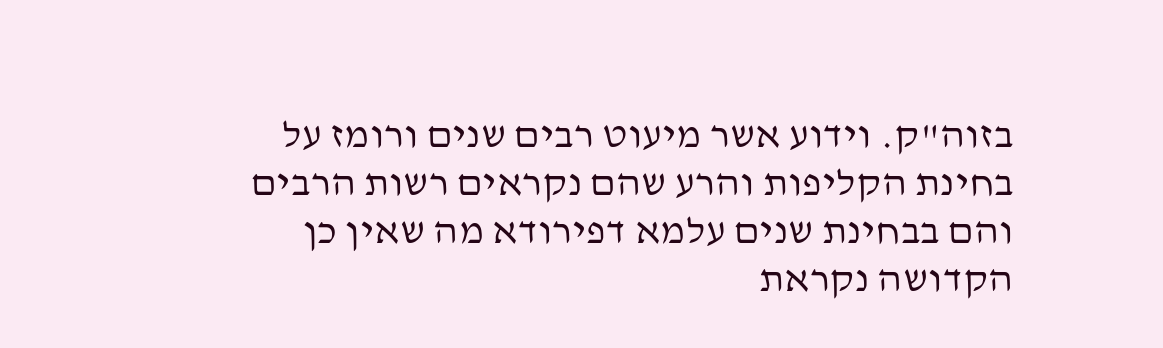בזוה"ק. וידוע אשר מיעוט רבים שנים ורומז על בחינת הקליפות והרע שהם נקראים רשות הרבים והם בבחינת שנים עלמא דפירודא מה שאין כן הקדושה נקראת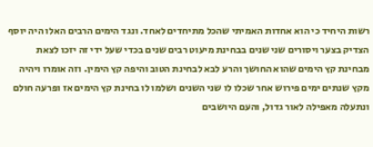רשות היחיד כי הוא אחדות האמיתי שהכל מתיחדים לאחד. ונגד הימים הרבים האלו היה יוסף הצדיק בצער ויסורים שני שנים בבחינת מיעוט רבים שנים בכדי שעל ידי זה יזכו לצאת מבחינת קץ הימים שהוא החושך והרע לבא לבחינת הטוב והיפה קץ הימין. וזה אומרו ויהיה מקץ שנתים ימים פירוש אחר שכלו לו שני השנים ושלמו לו בחינת קץ הימים אז ופרעה חולם ונתעלה מאפילה לאור גדול, והעם היושבים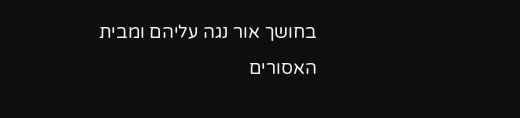בחושך אור נגה עליהם ומבית האסורים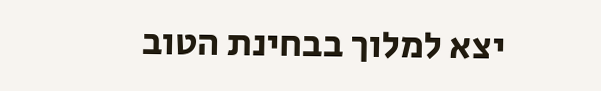יצא למלוך בבחינת הטוב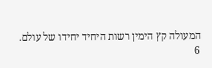המעולה קץ הימין רשות היחיד יחידו של עולם.
6